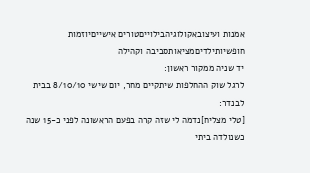אמנות ועיצובאקולוגיהבילוייםטורים אישייםיוזמות חופשיותילדיםמציאותסביבה וקהילה
יד שניה ממקור ראשון:
לרגל שוק ההחלפות שיתקיים מחר, יום שישי 8/10/10 בבית לבנדר:
[טלי מצליח]נדמה לי שזה קרה בפעם הראשונה לפני כ-15 שנה כשנולדה ביתי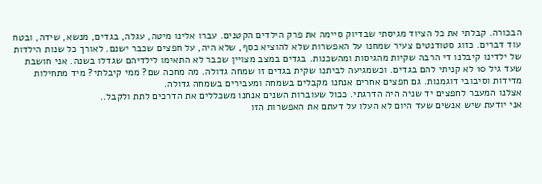הבכורה. קבלתי את כל הציוד מגיסתי שבדיוק סיימה את פרק הילדים הקטנים. עברו אלינו מיטה, עגלה, בגדים, מנשא, שידה, ובטח עוד דברים. כזוג סטודנטים צעיר שמחנו על האפשרות שלא להוציא כסף, שלא היה, על חפצים שכבר ישנם. לאורך כל שנות הילדות של ילדינו קיבלנו די הרבה שקיות מהגיסות ומהשכנות. בגדים במצב מצויין שכבר לא התאימו לילדיהם שגדלו בשנה. אני חושבת שעד גיל 10 לא קניתי להם בגדים. וכשמגיעה לביתנו שקית בגדים זו שמחה גדולה. מה מחכה שם? ממי קיבלתי? מיד מתחילות מדידות וסיבובי דוגמנות. גם חפצים אחרים אנחנו מקבלים בשמחה ומעבירים בשמחה גדולה.
אצלנו המעבר לחפצים יד שניה היה הדרגתי. ככול שעוברות השנים אנחנו משכללים את הדרכים לתת ולקבל..
אני יודעת שיש אנשים שעד היום לא העלו על דעתם את האפשרות הזו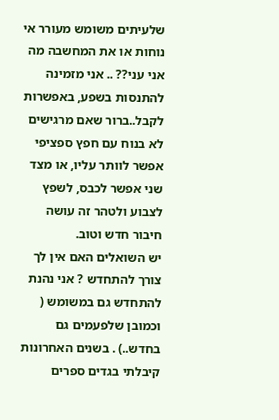שלעיתים משומש מעורר אי נוחות או את המחשבה מה אני עני?? .. אני מזמינה להתנסות בשפע, באפשרות לקבל..ברור שאם מרגישים לא בנוח עם חפץ ספציפי אפשר לוותר עליו, או מצד שני אפשר לכבס, לשפץ לצבוע ולטהר זה עושה חיבור חדש וטוב.
יש השואלים האם אין לך צורך להתחדש ? אני נהנת להתחדש גם במשומש ( וכמובן שלפעמים גם בחדש..) . בשנים האחרונות קיבלתי בגדים ספרים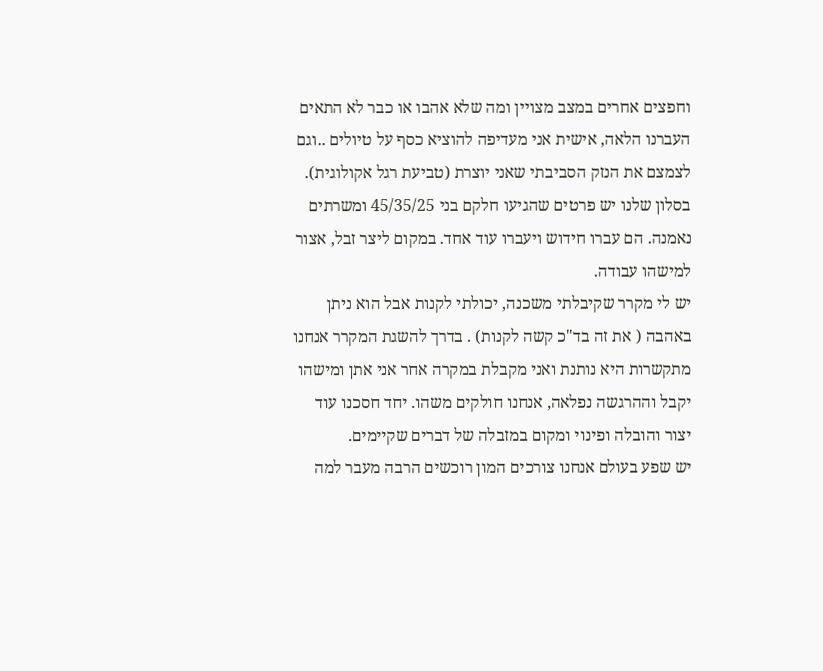וחפצים אחרים במצב מצויין ומה שלא אהבו או כבר לא התאים העברנו הלאה, אישית אני מעדיפה להוציא כסף על טיולים ..וגם לצמצם את הנזק הסביבתי שאני יוצרת (טביעת רגל אקולוגית).
בסלון שלנו יש פרטים שהגיעו חלקם בני 45/35/25 ומשרתים נאמנה. הם עברו חידוש ויעברו עוד אחד. במקום ליצר זבל, אצור למישהו עבודה.
יש לי מקרר שקיבלתי משכנה, יכולתי לקנות אבל הוא ניתן באהבה ( את זה בד"כ קשה לקנות) . בדרך להשגת המקרר אנחנו מתקשרות היא נותנת ואני מקבלת במקרה אחר אני אתן ומישהו יקבל וההרגשה נפלאה, אנחנו חולקים משהו. יחד חסכנו עוד יצור והובלה ופינוי ומקום במזבלה של דברים שקיימים.
יש שפע בעולם אנחנו צורכים המון רוכשים הרבה מעבר למה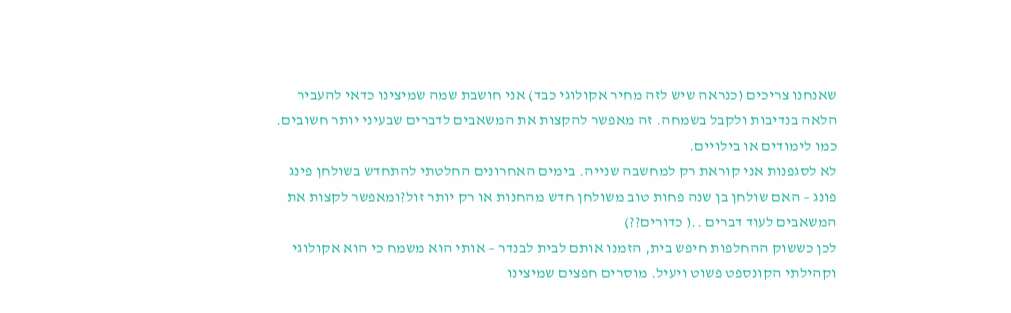שאנחנו צריכים (כנראה שיש לזה מחיר אקולוגי כבד) אני חושבת שמה שמיצינו כדאי להעביר הלאה בנדיבות ולקבל בשמחה. זה מאפשר להקצות את המשאבים לדברים שבעיני יותר חשובים. כמו לימודים או בילויים.
לא לסגפנות אני קוראת רק למחשבה שנייה. בימים האחרונים החלטתי להתחדש בשולחן פינג פונג – האם שולחן בן שנה פחות טוב משולחן חדש מהחנות או רק יותר זול?ומאפשר לקצות את המשאבים לעוד דברים ..( כדורים??)
לכן כששוק ההחלפות חיפש בית, הזמנו אותם לבית לבנדר – אותי הוא משמח כי הוא אקולוגי וקהילתי הקונספט פשוט ויעיל. מוסרים חפצים שמיצינו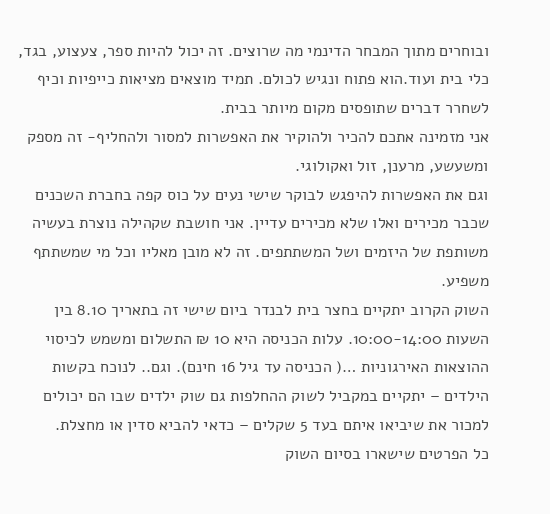ובוחרים מתוך המבחר הדינמי מה שרוצים. זה יכול להיות ספר, צעצוע, בגד, כלי בית ועוד.הוא פתוח ונגיש לכולם. תמיד מוצאים מציאות כייפיות וכיף לשחרר דברים שתופסים מקום מיותר בבית.
אני מזמינה אתכם להכיר ולהוקיר את האפשרות למסור ולהחליף- זה מספק ומשעשע, מרענן, זול ואקולוגי.
וגם את האפשרות להיפגש לבוקר שישי נעים על כוס קפה בחברת השכנים שכבר מכירים ואלו שלא מכירים עדיין. אני חושבת שקהילה נוצרת בעשיה משותפת של היזמים ושל המשתתפים. זה לא מובן מאליו וכל מי שמשתתף משפיע.
השוק הקרוב יתקיים בחצר בית לבנדר ביום שישי זה בתאריך 8.10 בין השעות 10:00-14:00. עלות הכניסה היא 10 ₪ התשלום ומשמש לכיסוי ההוצאות האירגוניות …( הכניסה עד גיל 16 חינם). וגם.. לנוכח בקשות הילדים – יתקיים במקביל לשוק ההחלפות גם שוק ילדים שבו הם יכולים למכור את שיביאו איתם בעד 5 שקלים – כדאי להביא סדין או מחצלת.
כל הפרטים שישארו בסיום השוק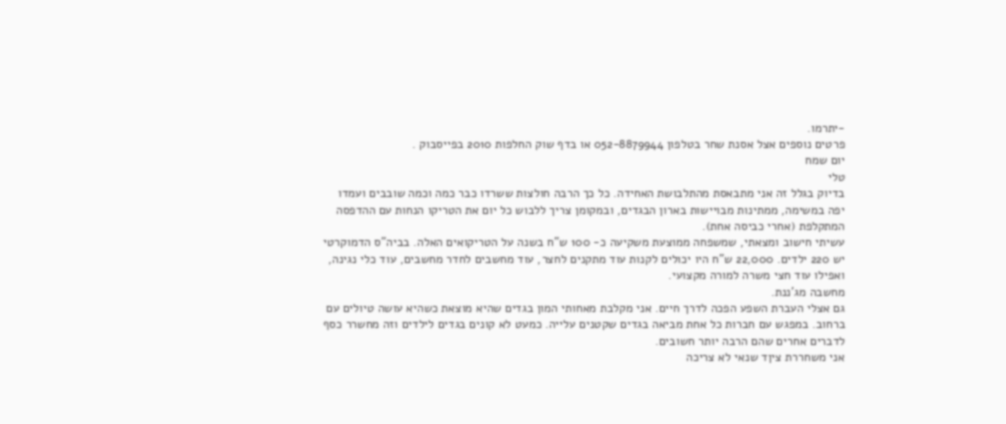-יתרמו.
פרטים נוספים אצל אסנת שחר בטלפון 052-8879944 או בדף שוק החלפות 2010 בפייסבוק .
יום שמח
טלי
בדיוק בגלל זה אני מתבאסת מהתלבושת האחידה. כל כך הרבה חולצות ששרדו כבר כמה וכמה שובבים ועמדו יפה במשימה, ממתינות מבויישות בארון הבגדים, ובמקומן צריך ללבוש כל יום את הטריקו הנחות עם ההדפסה המתקלפת (אחרי כביסה אחת).
עשיתי חישוב ומצאתי, שמשפחה ממוצעת משקיעה כ- 100 ש"ח בשנה על הטריקואים האלה. בביה"ס הדמוקרטי יש 220 ילדים. 22,000 ש"ח היו יכולים לקנות עוד מתקנים לחצר, עוד מחשבים לחדר מחשבים, עוד כלי נגינה, ואפילו עוד חצי משרה למורה מקצועי.
מחשבה מג'ננת.
גם אצלי העברת השפע הפכה לדרך חיים. אני מקלבת מאחותי המון בגדים שהיא מוצאת כשהיא עושה טיולים עם ברחוב. במפגש עם חברות כל אחת מביאה בגדים שקטנים עלייה. כמעט לא קונים בגדים לילדים וזה מחשרר כסף לדברים אחרים שהם הרבה יותר חשובים.
אני משחררת ציןד שנאי לא צריכה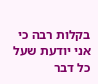בקלות רבה כי אני יודעת שעל כל דבר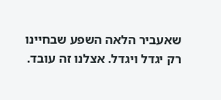שאעביר הלאה השפע שבחיינו רק יגדל ויגדל. אצלנו זה עובד.